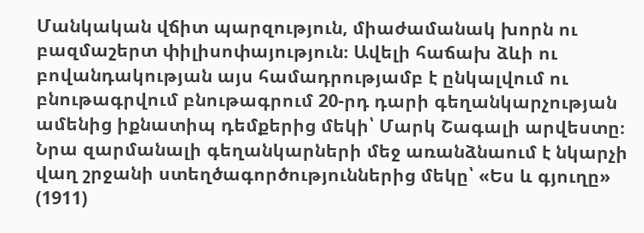Մանկական վճիտ պարզություն, միաժամանակ խորն ու բազմաշերտ փիլիսոփայություն։ Ավելի հաճախ ձևի ու բովանդակության այս համադրությամբ է ընկալվում ու բնութագրվում բնութագրում 20-րդ դարի գեղանկարչության ամենից իքնատիպ դեմքերից մեկի՝ Մարկ Շագալի արվեստը։ Նրա զարմանալի գեղանկարների մեջ առանձնաում է նկարչի վաղ շրջանի ստեղծագործություններից մեկը՝ «Ես և գյուղը» (1911)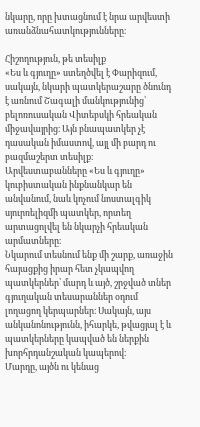նկարը, որը խտացնում է նրա արվեստի առանձնահատկությունները։

Հիշողություն, թե տեսիլք
«Ես և գյուղը» ստեղծվել է Փարիզում, սակայն, նկարի պատկերաշարը ծնունդ է առնում Շագալի մանկությունից՝ բելոռուսական Վիտեբսկի հրեական միջավայրից։ Այն բնապատկեր չէ դասական իմաստով, այլ մի բարդ ու բազմաշերտ տեսիլք։ Արվեստաբանները «Ես և գյուղը» կուբիստական ինքնանկար են անվանում, նաև կոչում նոստալգիկ սյուրռելիզմի պատկեր, որտեղ արտացոլվել են նկարչի հրեական արմատները։
Նկարում տեսնում ենք մի շարք, առաջին հայացքից իրար հետ չկապվող պատկերներ՝ մարդ և այծ, շրջված տներ գյուղական տեսարաններ օդում լողացող կերպարներ։ Սակայն, այս անկանոնությունն, իհարկե, թվացյալ է և պատկերները կապված են ներքին խորհրդանշական կապերով։
Մարդը, այծն ու կենաց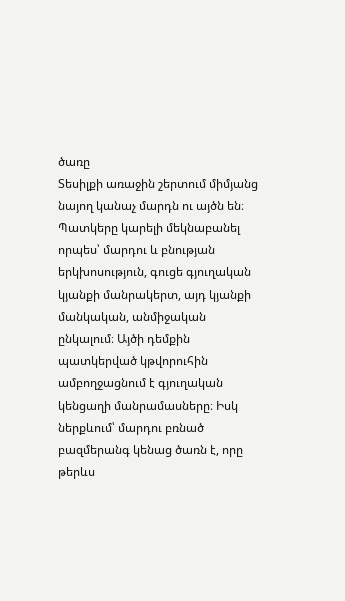ծառը
Տեսիլքի առաջին շերտում միմյանց նայող կանաչ մարդն ու այծն են։ Պատկերը կարելի մեկնաբանել որպես՝ մարդու և բնության երկխոսություն, գուցե գյուղական կյանքի մանրակերտ, այդ կյանքի մանկական, անմիջական ընկալում։ Այծի դեմքին պատկերված կթվորուհին ամբողջացնում է գյուղական կենցաղի մանրամասները։ Իսկ ներքևում՝ մարդու բռնած բազմերանգ կենաց ծառն է, որը թերևս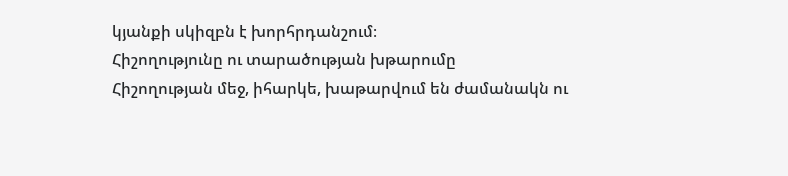կյանքի սկիզբն է խորհրդանշում։
Հիշողությունը ու տարածության խթարումը
Հիշողության մեջ, իհարկե, խաթարվում են ժամանակն ու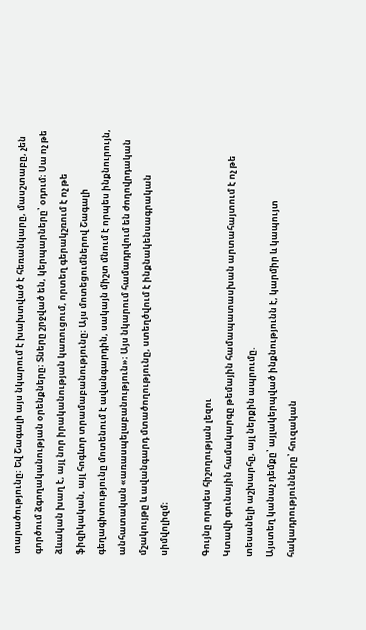տարածությունը։ Եվ Շագալի այս նկարում է խախտված է հեռանկարը, մասշտաբը, չեն գործում ձգողականության օրենքները։ Տները շրջված են, կերպարները՝ օդում։ Սա ոչ թե ձևական խաղ է, այլ նոր իրականության կառուցում, որտեղ գերակշռում է ոչ թե ֆիզիկական, այլ հոգևոր տրամաբանությունը։ Այս մոտեցումներով Շագալի գեղագիտությունը մոտենում է ավանգարդին, սակայն միշտ մնում է որպես ինքնուրույն, անհատական «առասպելաբանություն»։ Այս նկարում համադրվում են ժողովրդական մշակույթը և ավանգարդ մտածողությունը, ստեղծվում է ինքնակենսագրական սիմվոլիզմ։

Գույնը որպես հիշողության լեզու
Կտավի գունային համակարգը թեմային համապատասխան արտահայտում է ոչ թե տեսանելի աշխարհը, այլ ներքին ապրումը.
Այստեղ կանաչ դեմքը՝ այլակերպված ինքնությունն է, կարմիր և կապույտ հակադրությունները՝ հուզական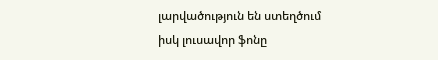լարվածություն են ստեղծում
իսկ լուսավոր ֆոնը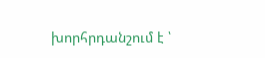խորհրդանշում է ՝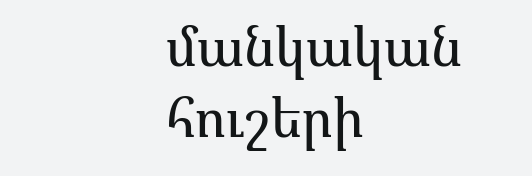մանկական հուշերի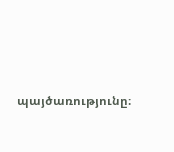պայծառությունը։